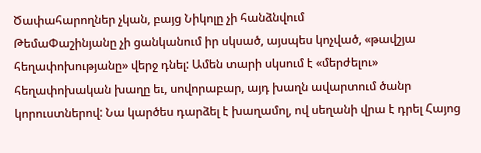Ծափահարողներ չկան, բայց Նիկոլը չի հանձնվում
ԹեմաՓաշինյանը չի ցանկանում իր սկսած, այսպես կոչված, «թավշյա հեղափոխությանը» վերջ դնել: Ամեն տարի սկսում է «մերժելու» հեղափոխական խաղը եւ, սովորաբար, այդ խաղն ավարտում ծանր կորուստներով: Նա կարծես դարձել է խաղամոլ, ով սեղանի վրա է դրել Հայոց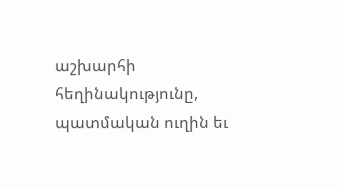աշխարհի հեղինակությունը, պատմական ուղին եւ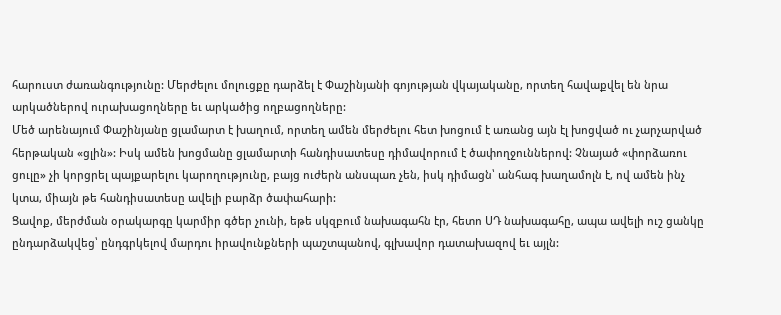հարուստ ժառանգությունը: Մերժելու մոլուցքը դարձել է Փաշինյանի գոյության վկայականը, որտեղ հավաքվել են նրա արկածներով ուրախացողները եւ արկածից ողբացողները:
Մեծ արենայում Փաշինյանը ցլամարտ է խաղում, որտեղ ամեն մերժելու հետ խոցում է առանց այն էլ խոցված ու չարչարված հերթական «ցլին»: Իսկ ամեն խոցմանը ցլամարտի հանդիսատեսը դիմավորում է ծափողջուններով: Չնայած «փորձառու ցուլը» չի կորցրել պայքարելու կարողությունը, բայց ուժերն անսպառ չեն, իսկ դիմացն՝ անհագ խաղամոլն է, ով ամեն ինչ կտա, միայն թե հանդիսատեսը ավելի բարձր ծափահարի:
Ցավոք, մերժման օրակարգը կարմիր գծեր չունի, եթե սկզբում նախագահն էր, հետո ՍԴ նախագահը, ապա ավելի ուշ ցանկը ընդարձակվեց՝ ընդգրկելով մարդու իրավունքների պաշտպանով, գլխավոր դատախազով եւ այլն: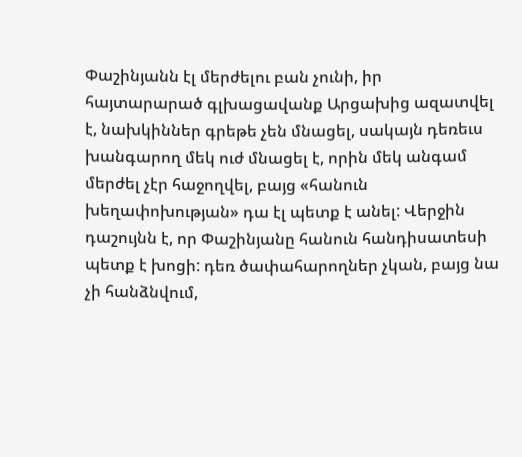Փաշինյանն էլ մերժելու բան չունի, իր հայտարարած գլխացավանք Արցախից ազատվել է, նախկիններ գրեթե չեն մնացել, սակայն դեռեւս խանգարող մեկ ուժ մնացել է, որին մեկ անգամ մերժել չէր հաջողվել, բայց «հանուն խեղափոխության» դա էլ պետք է անել: Վերջին դաշույնն է, որ Փաշինյանը հանուն հանդիսատեսի պետք է խոցի: դեռ ծափահարողներ չկան, բայց նա չի հանձնվում,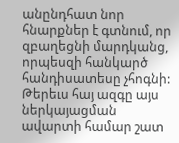անընդհատ նոր հնարքներ է գտնում, որ զբաղեցնի մարդկանց, որպեսզի հանկարծ հանդիսատեսը չհոգնի:
Թերեւս հայ ազգը այս ներկայացման ավարտի համար շատ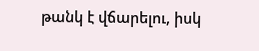թանկ է վճարելու, իսկ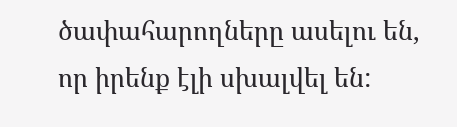ծափահարողները ասելու են, որ իրենք էլի սխալվել են: